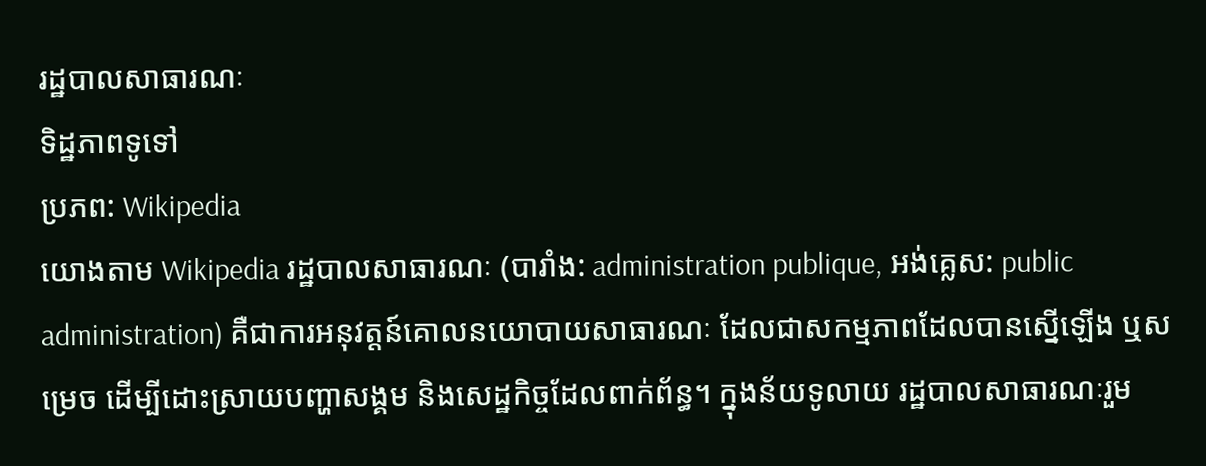រដ្ឋបាលសាធារណៈ
ទិដ្ឋភាពទូទៅ
ប្រភព: Wikipedia
យោងតាម Wikipedia រដ្ឋបាលសាធារណៈ (បារាំង: administration publique, អង់គ្លេស: public administration) គឺជាការអនុវត្តន៍គោលនយោបាយសាធារណៈ ដែលជាសកម្មភាពដែលបានស្នើឡើង ឬសម្រេច ដើម្បីដោះស្រាយបញ្ហាសង្គម និងសេដ្ឋកិច្ចដែលពាក់ព័ន្ធ។ ក្នុងន័យទូលាយ រដ្ឋបាលសាធារណៈរួម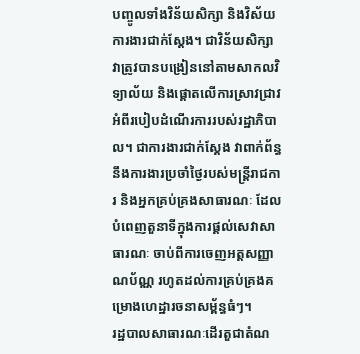បញ្ចូលទាំងវិន័យសិក្សា និងវិស័យការងារជាក់ស្ដែង។ ជាវិន័យសិក្សា វាត្រូវបានបង្រៀននៅតាមសាកលវិទ្យាល័យ និងផ្តោតលើការស្រាវជ្រាវអំពីរបៀបដំណើរការរបស់រដ្ឋាភិបាល។ ជាការងារជាក់ស្ដែង វាពាក់ព័ន្ធនឹងការងារប្រចាំថ្ងៃរបស់មន្ត្រីរាជការ និងអ្នកគ្រប់គ្រងសាធារណៈ ដែលបំពេញតួនាទីក្នុងការផ្ដល់សេវាសាធារណៈ ចាប់ពីការចេញអត្តសញ្ញាណប័ណ្ណ រហូតដល់ការគ្រប់គ្រងគម្រោងហេដ្ឋារចនាសម្ព័ន្ធធំៗ។
រដ្ឋបាលសាធារណៈដើរតួជាតំណ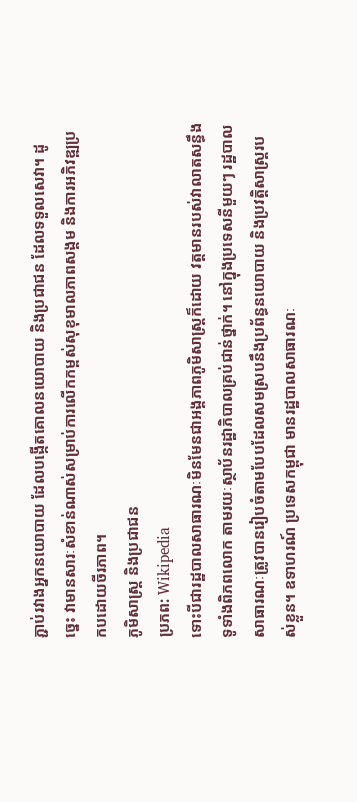ភ្ជាប់រវាងអ្នកនយោបាយ ដែលបង្កើតគោលនយោបាយ និងប្រជាជន ដែលទទួលសេវា។ ដូច្នេះ វាមានសារៈសំខាន់ណាស់សម្រាប់ការលើកកម្ពស់សុខុមាលភាពសង្គម និងការអភិវឌ្ឍប្រកបដោយចីរភាព។
ភូមិសាស្ត្រ និងប្រជាជន
ប្រភព: Wikipedia
ទោះបីជារដ្ឋបាលសាធារណៈមិនមែនជាអង្គភាពភូមិសាស្ត្រក៏ដោយ វត្តមានរបស់វាលាតសន្ធឹងទូទាំងពិភពលោក តាមរយៈស្ថាប័នរដ្ឋាភិបាលគ្រប់ជាន់ថ្នាក់។ នៅក្នុងប្រទេសនីមួយៗ រដ្ឋបាលសាធារណៈត្រូវបានរៀបចំតាមបែបដែលសមស្របនឹងប្រព័ន្ធនយោបាយ និងប្រវត្តិសាស្ត្ររបស់ខ្លួន។ ឧទាហរណ៍ ប្រទេសកម្ពុជា មានរដ្ឋបាលសាធារណៈ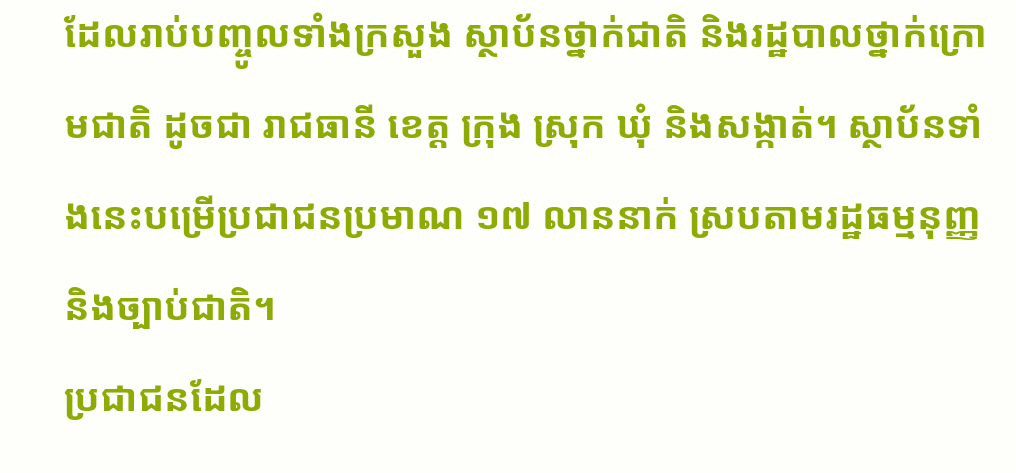ដែលរាប់បញ្ចូលទាំងក្រសួង ស្ថាប័នថ្នាក់ជាតិ និងរដ្ឋបាលថ្នាក់ក្រោមជាតិ ដូចជា រាជធានី ខេត្ត ក្រុង ស្រុក ឃុំ និងសង្កាត់។ ស្ថាប័នទាំងនេះបម្រើប្រជាជនប្រមាណ ១៧ លាននាក់ ស្របតាមរដ្ឋធម្មនុញ្ញ និងច្បាប់ជាតិ។
ប្រជាជនដែល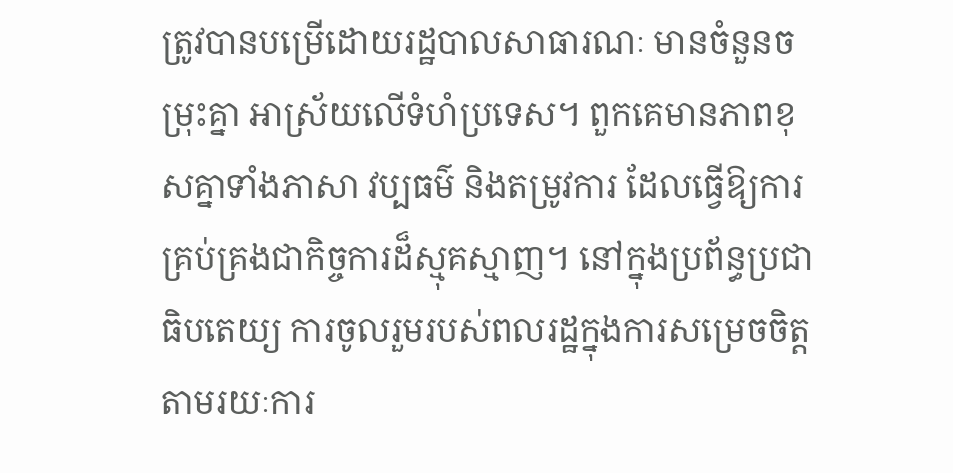ត្រូវបានបម្រើដោយរដ្ឋបាលសាធារណៈ មានចំនួនចម្រុះគ្នា អាស្រ័យលើទំហំប្រទេស។ ពួកគេមានភាពខុសគ្នាទាំងភាសា វប្បធម៌ និងតម្រូវការ ដែលធ្វើឱ្យការគ្រប់គ្រងជាកិច្ចការដ៏ស្មុគស្មាញ។ នៅក្នុងប្រព័ន្ធប្រជាធិបតេយ្យ ការចូលរួមរបស់ពលរដ្ឋក្នុងការសម្រេចចិត្ត តាមរយៈការ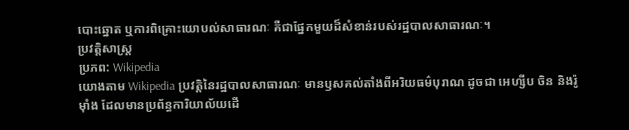បោះឆ្នោត ឬការពិគ្រោះយោបល់សាធារណៈ គឺជាផ្នែកមួយដ៏សំខាន់របស់រដ្ឋបាលសាធារណៈ។
ប្រវត្តិសាស្ត្រ
ប្រភព: Wikipedia
យោងតាម Wikipedia ប្រវត្តិនៃរដ្ឋបាលសាធារណៈ មានឫសគល់តាំងពីអរិយធម៌បុរាណ ដូចជា អេហ្សីប ចិន និងរ៉ូម៉ាំង ដែលមានប្រព័ន្ធការិយាល័យដើ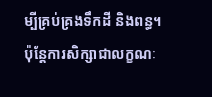ម្បីគ្រប់គ្រងទឹកដី និងពន្ធ។ ប៉ុន្តែការសិក្សាជាលក្ខណៈ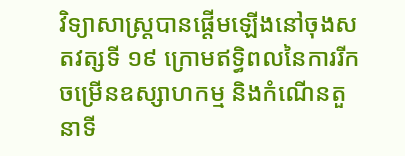វិទ្យាសាស្ត្របានផ្ដើមឡើងនៅចុងសតវត្សទី ១៩ ក្រោមឥទ្ធិពលនៃការរីកចម្រើនឧស្សាហកម្ម និងកំណើនតួនាទី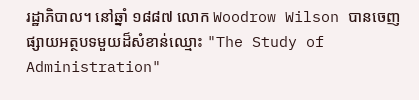រដ្ឋាភិបាល។ នៅឆ្នាំ ១៨៨៧ លោក Woodrow Wilson បានចេញផ្សាយអត្ថបទមួយដ៏សំខាន់ឈ្មោះ "The Study of Administration"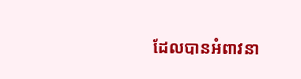ដែលបានអំពាវនា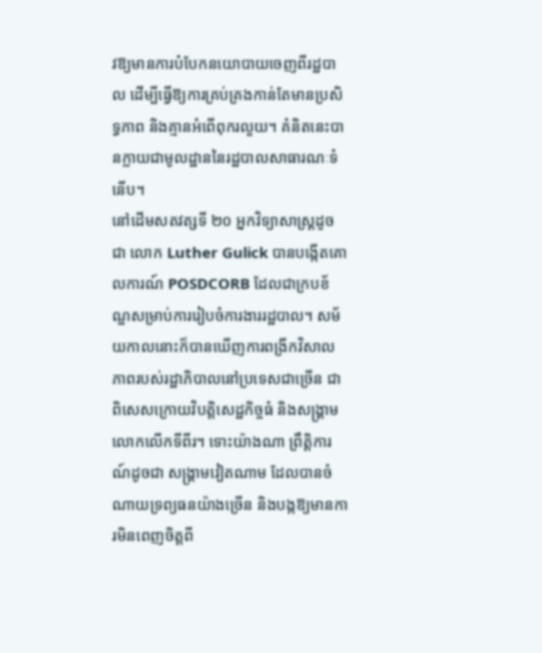វឱ្យមានការបំបែកនយោបាយចេញពីរដ្ឋបាល ដើម្បីធ្វើឱ្យការគ្រប់គ្រងកាន់តែមានប្រសិទ្ធភាព និងគ្មានអំពើពុករលួយ។ គំនិតនេះបានក្លាយជាមូលដ្ឋាននៃរដ្ឋបាលសាធារណៈទំនើប។
នៅដើមសតវត្សទី ២០ អ្នកវិទ្យាសាស្ត្រដូចជា លោក Luther Gulick បានបង្កើតគោលការណ៍ POSDCORB ដែលជាក្របខ័ណ្ឌសម្រាប់ការរៀបចំការងាររដ្ឋបាល។ សម័យកាលនោះក៏បានឃើញការពង្រីកវិសាលភាពរបស់រដ្ឋាភិបាលនៅប្រទេសជាច្រើន ជាពិសេសក្រោយវិបត្តិសេដ្ឋកិច្ចធំ និងសង្រ្គាមលោកលើកទីពីរ។ ទោះយ៉ាងណា ព្រឹត្តិការណ៍ដូចជា សង្រ្គាមវៀតណាម ដែលបានចំណាយទ្រព្យធនយ៉ាងច្រើន និងបង្កឱ្យមានការមិនពេញចិត្តពី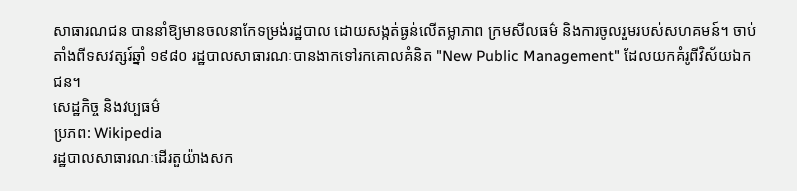សាធារណជន បាននាំឱ្យមានចលនាកែទម្រង់រដ្ឋបាល ដោយសង្កត់ធ្ងន់លើតម្លាភាព ក្រមសីលធម៌ និងការចូលរួមរបស់សហគមន៍។ ចាប់តាំងពីទសវត្សរ៍ឆ្នាំ ១៩៨០ រដ្ឋបាលសាធារណៈបានងាកទៅរកគោលគំនិត "New Public Management" ដែលយកគំរូពីវិស័យឯកជន។
សេដ្ឋកិច្ច និងវប្បធម៌
ប្រភព: Wikipedia
រដ្ឋបាលសាធារណៈដើរតួយ៉ាងសក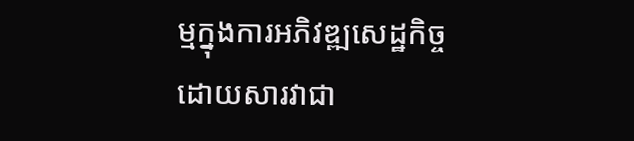ម្មក្នុងការអភិវឌ្ឍសេដ្ឋកិច្ច ដោយសារវាជា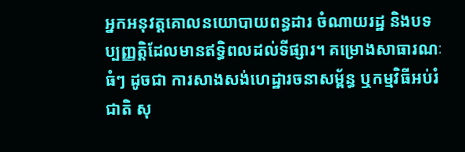អ្នកអនុវត្តគោលនយោបាយពន្ធដារ ចំណាយរដ្ឋ និងបទប្បញ្ញត្តិដែលមានឥទ្ធិពលដល់ទីផ្សារ។ គម្រោងសាធារណៈធំៗ ដូចជា ការសាងសង់ហេដ្ឋារចនាសម្ព័ន្ធ ឬកម្មវិធីអប់រំជាតិ សុ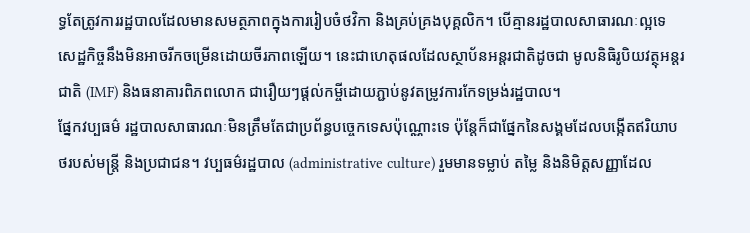ទ្ធតែត្រូវការរដ្ឋបាលដែលមានសមត្ថភាពក្នុងការរៀបចំថវិកា និងគ្រប់គ្រងបុគ្គលិក។ បើគ្មានរដ្ឋបាលសាធារណៈល្អទេ សេដ្ឋកិច្ចនឹងមិនអាចរីកចម្រើនដោយចីរភាពឡើយ។ នេះជាហេតុផលដែលស្ថាប័នអន្តរជាតិដូចជា មូលនិធិរូបិយវត្ថុអន្តរជាតិ (IMF) និងធនាគារពិភពលោក ជារឿយៗផ្ដល់កម្ចីដោយភ្ជាប់នូវតម្រូវការកែទម្រង់រដ្ឋបាល។
ផ្នែកវប្បធម៌ រដ្ឋបាលសាធារណៈមិនត្រឹមតែជាប្រព័ន្ធបច្ចេកទេសប៉ុណ្ណោះទេ ប៉ុន្តែក៏ជាផ្នែកនៃសង្គមដែលបង្កើតឥរិយាបថរបស់មន្ត្រី និងប្រជាជន។ វប្បធម៌រដ្ឋបាល (administrative culture) រួមមានទម្លាប់ តម្លៃ និងនិមិត្តសញ្ញាដែល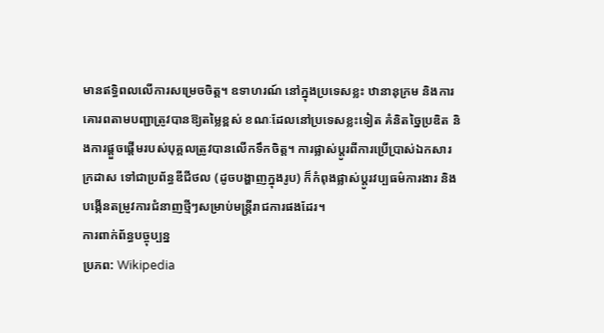មានឥទ្ធិពលលើការសម្រេចចិត្ត។ ឧទាហរណ៍ នៅក្នុងប្រទេសខ្លះ ឋានានុក្រម និងការគោរពតាមបញ្ជាត្រូវបានឱ្យតម្លៃខ្ពស់ ខណៈដែលនៅប្រទេសខ្លះទៀត គំនិតច្នៃប្រឌិត និងការផ្ដួចផ្ដើមរបស់បុគ្គលត្រូវបានលើកទឹកចិត្ត។ ការផ្លាស់ប្តូរពីការប្រើប្រាស់ឯកសារក្រដាស ទៅជាប្រព័ន្ធឌីជីថល (ដូចបង្ហាញក្នុងរូប) ក៏កំពុងផ្លាស់ប្តូរវប្បធម៌ការងារ និងបង្កើនតម្រូវការជំនាញថ្មីៗសម្រាប់មន្ត្រីរាជការផងដែរ។
ការពាក់ព័ន្ធបច្ចុប្បន្ន
ប្រភព: Wikipedia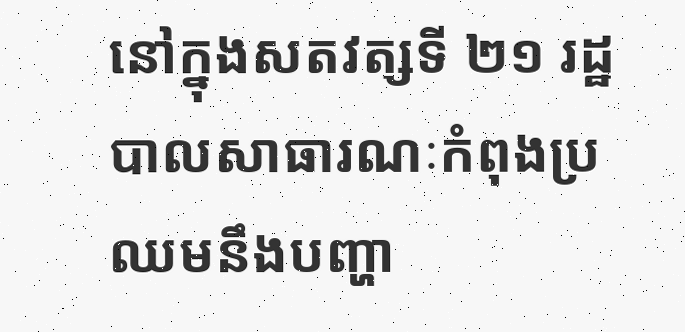នៅក្នុងសតវត្សទី ២១ រដ្ឋបាលសាធារណៈកំពុងប្រឈមនឹងបញ្ហា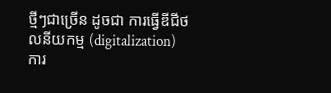ថ្មីៗជាច្រើន ដូចជា ការធ្វើឌីជីថលនីយកម្ម (digitalization) ការ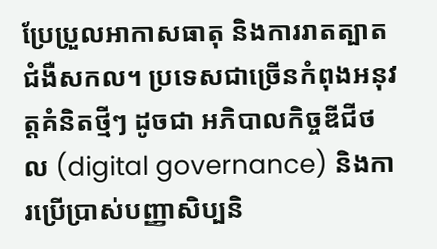ប្រែប្រួលអាកាសធាតុ និងការរាតត្បាតជំងឺសកល។ ប្រទេសជាច្រើនកំពុងអនុវត្តគំនិតថ្មីៗ ដូចជា អភិបាលកិច្ចឌីជីថល (digital governance) និងការប្រើប្រាស់បញ្ញាសិប្បនិ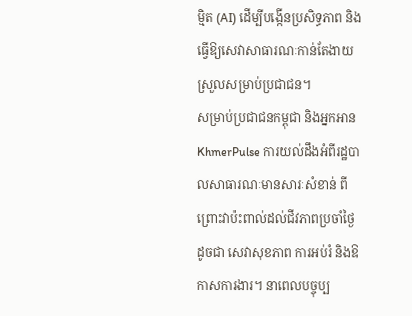ម្មិត (AI) ដើម្បីបង្កើនប្រសិទ្ធភាព និងធ្វើឱ្យសេវាសាធារណៈកាន់តែងាយស្រួលសម្រាប់ប្រជាជន។
សម្រាប់ប្រជាជនកម្ពុជា និងអ្នកអាន KhmerPulse ការយល់ដឹងអំពីរដ្ឋបាលសាធារណៈមានសារៈសំខាន់ ពីព្រោះវាប៉ះពាល់ដល់ជីវភាពប្រចាំថ្ងៃ ដូចជា សេវាសុខភាព ការអប់រំ និងឱកាសការងារ។ នាពេលបច្ចុប្ប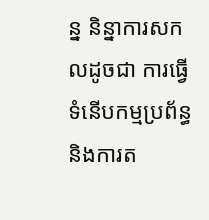ន្ន និន្នាការសកលដូចជា ការធ្វើទំនើបកម្មប្រព័ន្ធ និងការត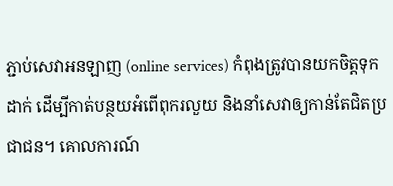ភ្ជាប់សេវាអនឡាញ (online services) កំពុងត្រូវបានយកចិត្តទុកដាក់ ដើម្បីកាត់បន្ថយអំពើពុករលួយ និងនាំសេវាឲ្យកាន់តែជិតប្រជាជន។ គោលការណ៍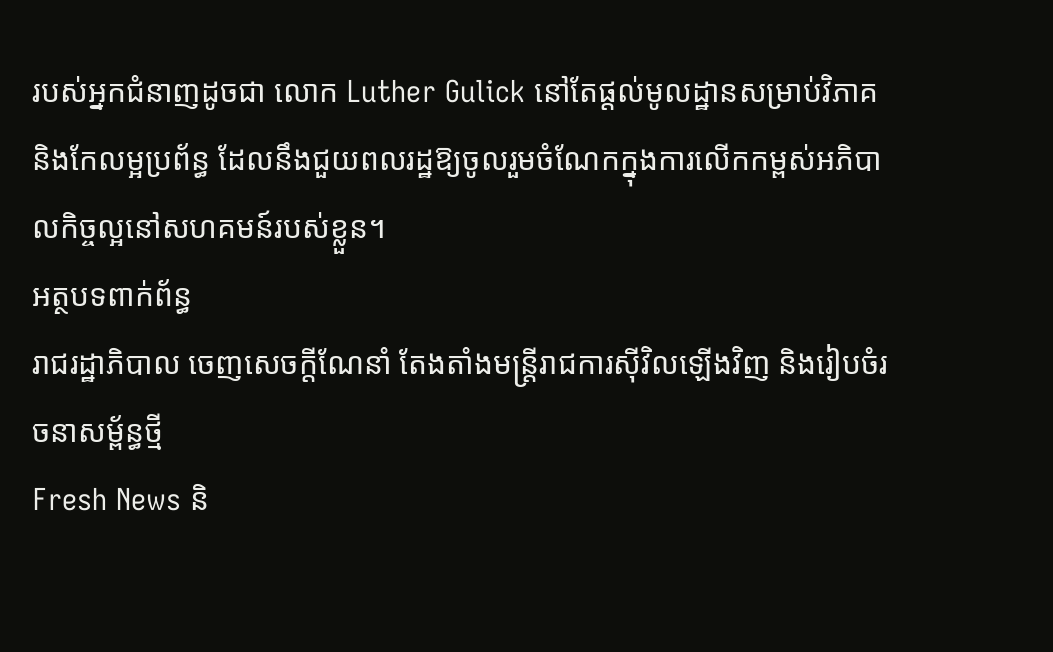របស់អ្នកជំនាញដូចជា លោក Luther Gulick នៅតែផ្តល់មូលដ្ឋានសម្រាប់វិភាគ និងកែលម្អប្រព័ន្ធ ដែលនឹងជួយពលរដ្ឋឱ្យចូលរួមចំណែកក្នុងការលើកកម្ពស់អភិបាលកិច្ចល្អនៅសហគមន៍របស់ខ្លួន។
អត្ថបទពាក់ព័ន្ធ
រាជរដ្ឋាភិបាល ចេញសេចក្តីណែនាំ តែងតាំងមន្ត្រីរាជការស៊ីវិលឡើងវិញ និងរៀបចំរចនាសម្ព័ន្ធថ្មី
Fresh News និ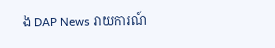ង DAP News រាយការណ៍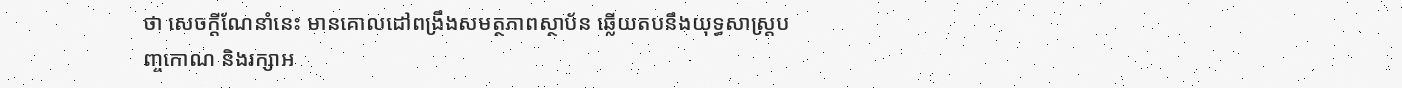ថា សេចក្តីណែនាំនេះ មានគោលដៅពង្រឹងសមត្ថភាពស្ថាប័ន ឆ្លើយតបនឹងយុទ្ធសាស្ត្របញ្ចកោណ និងរក្សាអ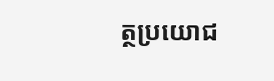ត្ថប្រយោជ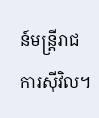ន៍មន្ត្រីរាជការស៊ីវិល។